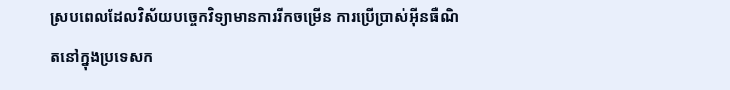ស្របពេលដែលវិស័យបច្ចេកវិទ្យាមានការរីកចម្រើន ការប្រើប្រាស់អ៊ីនធឺណិតនៅក្នុងប្រទេសក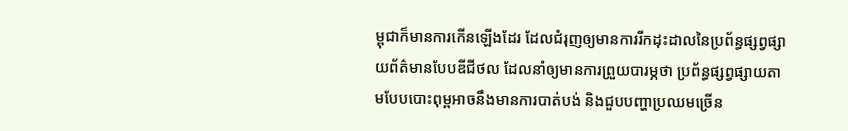ម្ពុជាក៏មានការកើនឡើងដែរ ដែលជំរុញឲ្យមានការរីកដុះដាលនៃប្រព័ន្ធផ្សព្វផ្សាយព័ត៌មានបែបឌីជីថល ដែលនាំឲ្យមានការព្រួយបារម្ភថា ប្រព័ន្ធផ្សព្វផ្សាយតាមបែបបោះពុម្ពអាចនឹងមានការបាត់បង់ និងជួបបញ្ហាប្រឈមច្រើន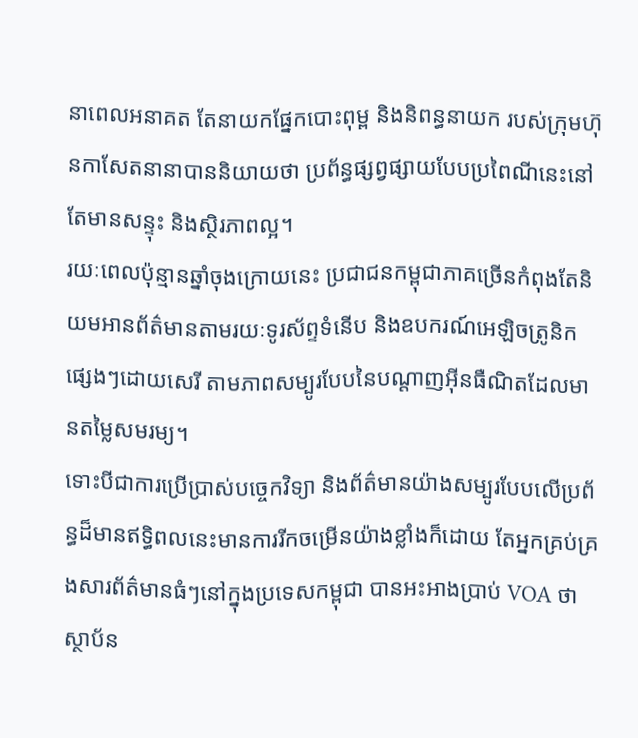នាពេលអនាគត តែនាយកផ្នែកបោះពុម្ព និងនិពន្ធនាយក របស់ក្រុមហ៊ុនកាសែតនានាបាននិយាយថា ប្រព័ន្ធផ្សព្វផ្សាយបែបប្រពៃណីនេះនៅតែមានសន្ទុះ និងស្ថិរភាពល្អ។
រយៈពេលប៉ុន្មានឆ្នាំចុងក្រោយនេះ ប្រជាជនកម្ពុជាភាគច្រើនកំពុងតែនិយមអានព័ត៌មានតាមរយៈទូរស័ព្ទទំនើប និងឧបករណ៍អេឡិចត្រូនិកផ្សេងៗដោយសេរី តាមភាពសម្បូរបែបនៃបណ្តាញអ៊ីនធឺណិតដែលមានតម្លៃសមរម្យ។
ទោះបីជាការប្រើប្រាស់បច្ចេកវិទ្យា និងព័ត៌មានយ៉ាងសម្បូរបែបលើប្រព័ន្ធដ៏មានឥទ្ធិពលនេះមានការរីកចម្រើនយ៉ាងខ្លាំងក៏ដោយ តែអ្នកគ្រប់គ្រងសារព័ត៌មានធំៗនៅក្នុងប្រទេសកម្ពុជា បានអះអាងប្រាប់ VOA ថា ស្ថាប័ន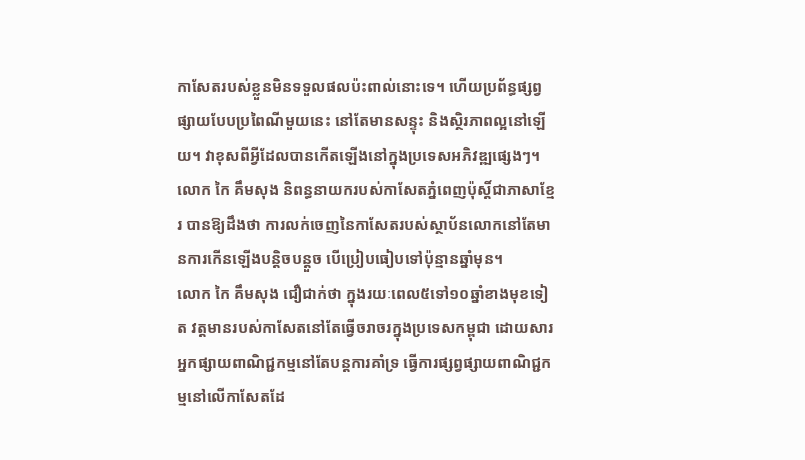កាសែតរបស់ខ្លួនមិនទទួលផលប៉ះពាល់នោះទេ។ ហើយប្រព័ន្ធផ្សព្វផ្សាយបែបប្រពៃណីមួយនេះ នៅតែមានសន្ទុះ និងស្ថិរភាពល្អនៅឡើយ។ វាខុសពីអី្វដែលបានកើតឡើងនៅក្នុងប្រទេសអភិវឌ្ឍផ្សេងៗ។
លោក កៃ គឹមសុង និពន្ធនាយករបស់កាសែតភ្នំពេញប៉ុស្តិ៍ជាភាសាខ្មែរ បានឱ្យដឹងថា ការលក់ចេញនៃកាសែតរបស់ស្ថាប័នលោកនៅតែមានការកើនឡើងបន្តិចបន្តួច បើប្រៀបធៀបទៅប៉ុន្មានឆ្នាំមុន។
លោក កៃ គឹមសុង ជឿជាក់ថា ក្នុងរយៈពេល៥ទៅ១០ឆ្នាំខាងមុខទៀត វត្តមានរបស់កាសែតនៅតែធ្វើចរាចរក្នុងប្រទេសកម្ពុជា ដោយសារអ្នកផ្សាយពាណិជ្ជកម្មនៅតែបន្តការគាំទ្រ ធ្វើការផ្សព្វផ្សាយពាណិជ្ជកម្មនៅលើកាសែតដែ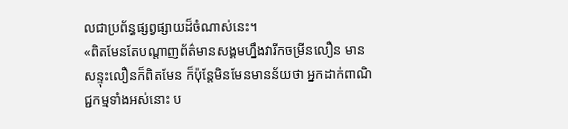លជាប្រព័ន្ធផ្សព្វផ្សាយដ៏ចំណាស់នេះ។
«ពិតមែនតែបណ្តាញព័ត៌មានសង្គមហ្នឹងវារីកចម្រីនលឿន មានសន្ទុះលឿនក៏ពិតមែន ក៏ប៉ុន្តែមិនមែនមានន័យថា អ្នកដាក់ពាណិជ្ជកម្មទាំងអស់នោះ ប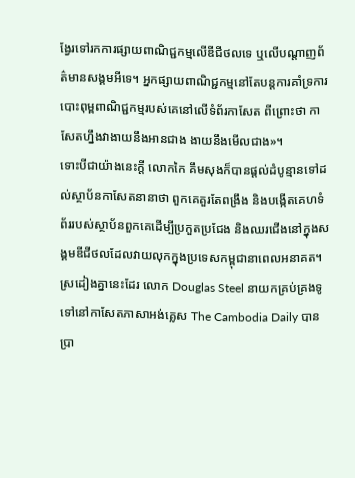ង្វែរទៅរកការផ្សាយពាណិជ្ជកម្មលើឌីជីថលទេ ឬលើបណ្តាញព័ត៌មានសង្គមអីទេ។ អ្នកផ្សាយពាណិជ្ជកម្មនៅតែបន្តការគាំទ្រការបោះពុម្ពពាណិជ្ជកម្មរបស់គេនៅលើទំព័រកាសែត ពីព្រោះថា កាសែតហ្នឹងវាងាយនឹងអានជាង ងាយនឹងមើលជាង»។
ទោះបីជាយ៉ាងនេះក្ដី លោកកៃ គឹមសុងក៏បានផ្ដល់ដំបូន្មានទៅដល់ស្ថាប័នកាសែតនានាថា ពួកគេគួរតែពង្រឹង និងបង្កើតគេហទំព័ររបស់ស្ថាប័នពួកគេដើម្បីប្រកួតប្រជែង និងឈរជើងនៅក្នុងសង្គមឌីជីថលដែលវាយលុកក្នុងប្រទេសកម្ពុជានាពេលអនាគត។
ស្រដៀងគ្នានេះដែរ លោក Douglas Steel នាយកគ្រប់គ្រងទូទៅនៅកាសែតភាសាអង់គ្លេស The Cambodia Daily បានប្រា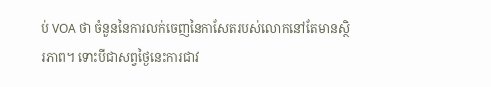ប់ VOA ថា ចំនួននៃការលក់ចេញនៃកាសែតរបស់លោកនៅតែមានស្ថិរភាព។ ទោះបីជាសព្វថ្ងៃនេះការជាវ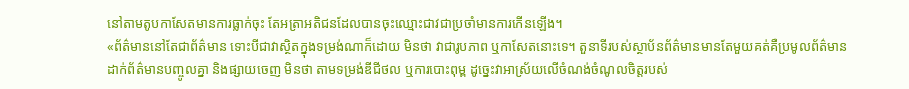នៅតាមតូបកាសែតមានការធ្លាក់ចុះ តែអត្រាអតិជនដែលបានចុះឈ្មោះជាវជាប្រចាំមានការកើនឡើង។
«ព័ត៌មាននៅតែជាព័ត៌មាន ទោះបីជាវាស្ថិតក្នុងទម្រង់ណាក៏ដោយ មិនថា វាជារូបភាព ឬកាសែតនោះទេ។ តួនាទីរបស់ស្ថាប័នព័ត៌មានមានតែមួយគត់គឺប្រមូលព័ត៌មាន ដាក់ព័ត៌មានបញ្ចូលគ្នា និងផ្សាយចេញ មិនថា តាមទម្រង់ឌីជីថល ឬការបោះពុម្ព ដូច្នេះវាអាស្រ័យលើចំណង់ចំណូលចិត្តរបស់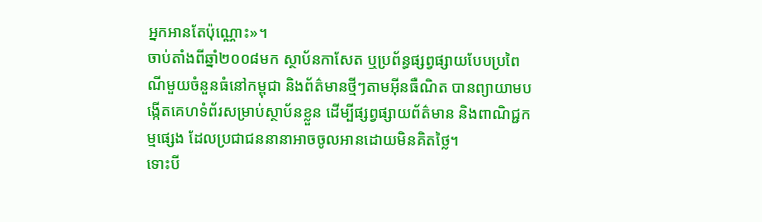អ្នកអានតែប៉ុណ្ណោះ»។
ចាប់តាំងពីឆ្នាំ២០០៨មក ស្ថាប័នកាសែត ឬប្រព័ន្ធផ្សព្វផ្សាយបែបប្រពៃណីមួយចំនួនធំនៅកម្ពុជា និងព័ត៌មានថ្មីៗតាមអ៊ីនធឺណិត បានព្យាយាមបង្កើតគេហទំព័រសម្រាប់ស្ថាប័នខ្លួន ដើម្បីផ្សព្វផ្សាយព័ត៌មាន និងពាណិជ្ជកម្មផ្សេង ដែលប្រជាជននានាអាចចូលអានដោយមិនគិតថ្លៃ។
ទោះបី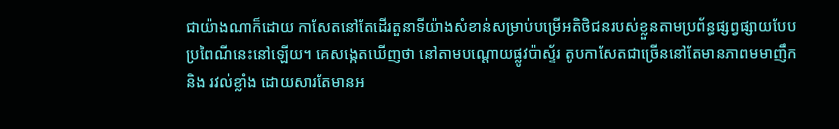ជាយ៉ាងណាក៏ដោយ កាសែតនៅតែដើរតួនាទីយ៉ាងសំខាន់សម្រាប់បម្រើអតិថិជនរបស់ខ្លួនតាមប្រព័ន្ធផ្សព្វផ្សាយបែបប្រពៃណីនេះនៅឡើយ។ គេសង្កេតឃើញថា នៅតាមបណ្តោយផ្លូវប៉ាស្ទ័រ តូបកាសែតជាច្រើននៅតែមានភាពមមាញឹក និង រវល់ខ្លាំង ដោយសារតែមានអ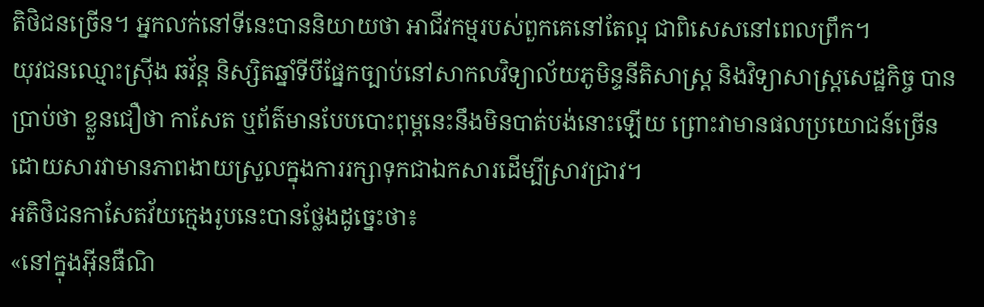តិថិជនច្រើន។ អ្នកលក់នៅទីនេះបាននិយាយថា អាជីវកម្មរបស់ពួកគេនៅតែល្អ ជាពិសេសនៅពេលព្រឹក។
យុវជនឈ្មោះស្រ៊ីង ឆវ័ន្ត និស្សិតឆ្នាំទីបីផ្នែកច្បាប់នៅសាកលវិទ្យាល័យភូមិន្ទនីតិសាស្ត្រ និងវិទ្យាសាស្រ្តសេដ្ឋកិច្ច បានប្រាប់ថា ខ្លួនជឿថា កាសែត ឬព័ត៌មានបែបបោះពុម្ពនេះនឹងមិនបាត់បង់នោះឡើយ ព្រោះវាមានផលប្រយោជន៍ច្រើន ដោយសារវាមានភាពងាយស្រួលក្នុងការរក្សាទុកជាឯកសារដើម្បីស្រាវជ្រាវ។
អតិថិជនកាសែតវ័យក្មេងរូបនេះបានថ្លែងដូច្នេះថា៖
«នៅក្នុងអ៊ីនធឺណិ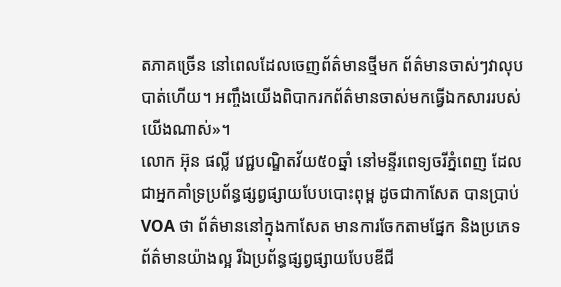តភាគច្រើន នៅពេលដែលចេញព័ត៌មានថ្មីមក ព័ត៌មានចាស់ៗវាលុបបាត់ហើយ។ អញ្ចឹងយើងពិបាករកព័ត៌មានចាស់មកធ្វើឯកសាររបស់យើងណាស់»។
លោក អ៊ុន ផល្លី វេជ្ជបណ្ឌិតវ័យ៥០ឆ្នាំ នៅមន្ទីរពេទ្យចរីភ្នំពេញ ដែលជាអ្នកគាំទ្រប្រព័ន្ធផ្សព្វផ្សាយបែបបោះពុម្ព ដូចជាកាសែត បានប្រាប់ VOA ថា ព័ត៌មាននៅក្នុងកាសែត មានការចែកតាមផ្នែក និងប្រភេទព័ត៌មានយ៉ាងល្អ រីឯប្រព័ន្ធផ្សព្វផ្សាយបែបឌីជី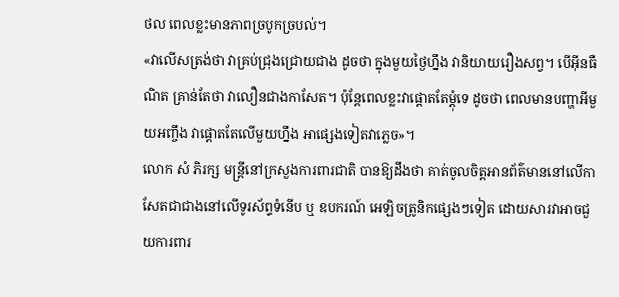ថល ពេលខ្លះមានភាពច្របូកច្របល់។
«វាលើសត្រង់ថា វាគ្រប់ជ្រុងជ្រោយជាង ដូចថា ក្នុងមួយថ្ងៃហ្នឹង វានិយាយរឿងសព្វ។ បើអ៊ីនធឺណិត គ្រាន់តែថា វាលឿនជាងកាសែត។ ប៉ុន្តែពេលខ្លះវាផ្ដោតតែម្ដុំទេ ដូចថា ពេលមានបញ្ហាអីមួយអញ្ចឹង វាផ្ដោតតែលើមួយហ្នឹង អាផ្សេងទៀតវាភ្លេច»។
លោក សំ ភិរក្ស មន្ត្រីនៅក្រសួងការពារជាតិ បានឱ្យដឹងថា គាត់ចូលចិត្តអានព័ត៌មាននៅលើកាសែតជាជាងនៅលើទូរស័ព្ទទំនើប ឬ ឧបករណ៍ អេឡិចត្រូនិកផ្សេងៗទៀត ដោយសារវាអាចជួយការពារ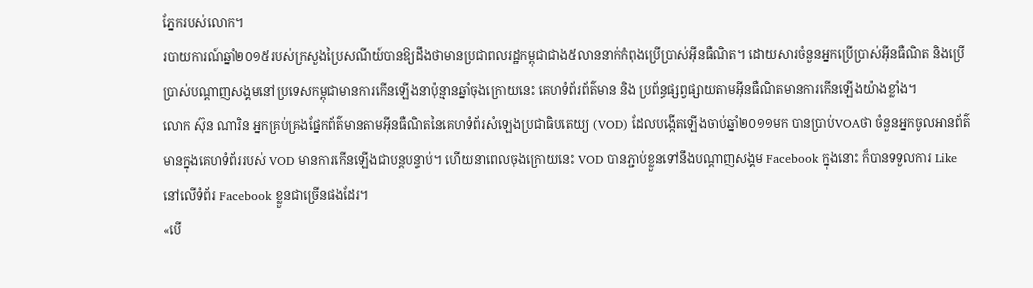ភ្នែករបស់លោក។
របាយការណ៍ឆ្នាំ២០១៥របស់ក្រសួងប្រៃសណីយ៍បានឱ្យដឹងថាមានប្រជាពលរដ្ឋកម្ពុជាជាង៥លាននាក់កំពុងប្រើប្រាស់អ៊ីនធឺណិត។ ដោយសារចំនួនអ្នកប្រើប្រាស់អ៊ីនធឺណិត និងប្រើប្រាស់បណ្ដាញសង្គមនៅប្រទេសកម្ពុជាមានការកើនឡើងនាប៉ុន្មានឆ្នាំចុងក្រោយនេះ គេហទំព័រព័ត៌មាន និង ប្រព័ន្ធផ្សព្វផ្សាយតាមអ៊ីនធឺណិតមានការកើនឡើងយ៉ាងខ្លាំង។
លោក ស៊ុន ណារិន អ្នកគ្រប់គ្រងផ្នែកព័ត៌មានតាមអ៊ីនធឺណិតនៃគេហទំព័រសំឡេងប្រជាធិបតេយ្យ (VOD) ដែលបង្កើតឡើងចាប់ឆ្នាំ២០១១មក បានប្រាប់VOAថា ចំនួនអ្នកចូលអានព័ត៌មានក្នុងគេហទំព័ររបស់ VOD មានការកើនឡើងជាបន្តបន្ទាប់។ ហើយនាពេលចុងក្រោយនេះ VOD បានភ្ជាប់ខ្លួនទៅនឹងបណ្តាញសង្គម Facebook ក្នុងនោះ ក៏បានទទួលការ Like នៅលើទំព័រ Facebook ខ្លួនជាច្រើនផងដែរ។
«បើ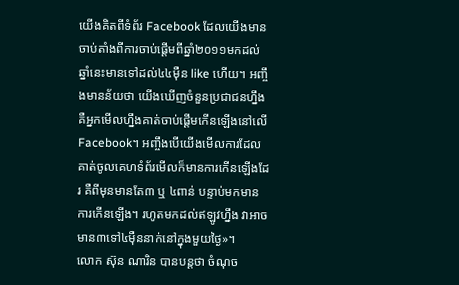យើងគិតពីទំព័រ Facebook ដែលយើងមានចាប់តាំងពីការចាប់ផ្ដើមពីឆ្នាំ២០១១មកដល់ឆ្នាំនេះមានទៅដល់៤៤ម៉ឺន like ហើយ។ អញ្ចឹងមានន័យថា យើងឃើញចំនួនប្រជាជនហ្នឹង គឺអ្នកមើលហ្នឹងគាត់ចាប់ផ្ដើមកើនឡើងនៅលើ Facebook។ អញ្ចឹងបើយើងមើលការដែលគាត់ចូលគេហទំព័រមើលក៏មានការកើនឡើងដែរ គឺពីមុនមានតែ៣ ឬ ៤ពាន់ បន្ទាប់មកមានការកើនឡើង។ រហូតមកដល់ឥឡូវហ្នឹង វាអាចមាន៣ទៅ៤ម៉ឺននាក់នៅក្នុងមួយថ្ងៃ»។
លោក ស៊ុន ណារិន បានបន្តថា ចំណុច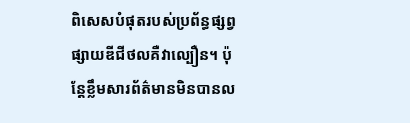ពិសេសបំផុតរបស់ប្រព័ន្ធផ្សព្វផ្សាយឌីជីថលគឺវាល្បឿន។ ប៉ុន្តែខ្លឹមសារព័ត៌មានមិនបានល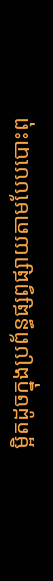ម្អិតដូចក្នុងប្រព័ន្ធផ្សព្វផ្សាយតាមបែបបោះពុ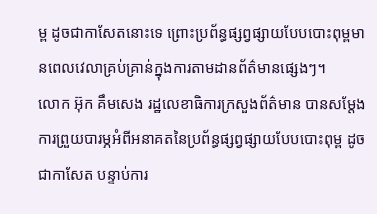ម្ព ដូចជាកាសែតនោះទេ ព្រោះប្រព័ន្ធផ្សព្វផ្សាយបែបបោះពុម្ពមានពេលវេលាគ្រប់គ្រាន់ក្នុងការតាមដានព័ត៌មានផ្សេងៗ។
លោក អ៊ុក គឹមសេង រដ្ឋលេខាធិការក្រសួងព័ត៌មាន បានសម្តែងការព្រួយបារម្ភអំពីអនាគតនៃប្រព័ន្ធផ្សព្វផ្សាយបែបបោះពុម្ព ដូចជាកាសែត បន្ទាប់ការ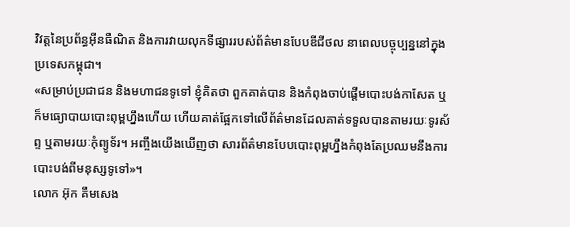វិវត្តនៃប្រព័ន្ធអ៊ីនធឺណិត និងការវាយលុកទីផ្សាររបស់ព័ត៌មានបែបឌីជីថល នាពេលបច្ចុប្បន្ននៅក្នុងប្រទេសកម្ពុជា។
«សម្រាប់ប្រជាជន និងមហាជនទូទៅ ខ្ញុំគិតថា ពួកគាត់បាន និងកំពុងចាប់ផ្ដើមបោះបង់កាសែត ឬក៏មធ្យោបាយបោះពុម្ពហ្នឹងហើយ ហើយគាត់ផ្អែកទៅលើព័ត៌មានដែលគាត់ទទួលបានតាមរយៈទូរស័ព្ទ ឬតាមរយៈកុំព្យូទ័រ។ អញ្ចឹងយើងឃើញថា សារព័ត៌មានបែបបោះពុម្ពហ្នឹងកំពុងតែប្រឈមនឹងការបោះបង់ពីមនុស្សទូទៅ»។
លោក អ៊ុក គឹមសេង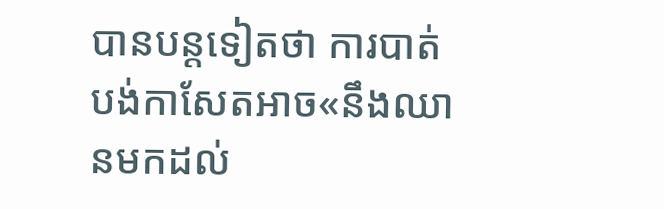បានបន្តទៀតថា ការបាត់បង់កាសែតអាច«នឹងឈានមកដល់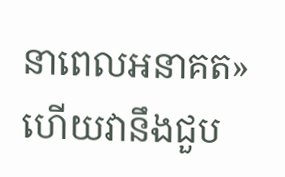នាពេលអនាគត» ហើយវានឹងជួប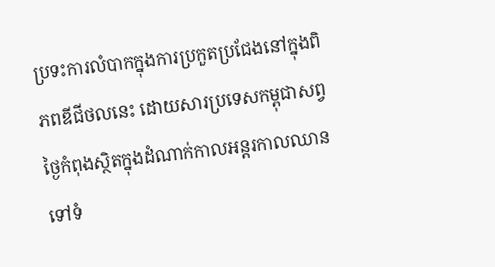ប្រទះការលំបាកក្នុងការប្រកួតប្រជែងនៅក្នុងពិភពឌីជីថលនេះ ដោយសារប្រទេសកម្ពុជាសព្វថ្ងៃកំពុងស្ថិតក្នុងដំណាក់កាលអន្តរកាលឈានទៅទំ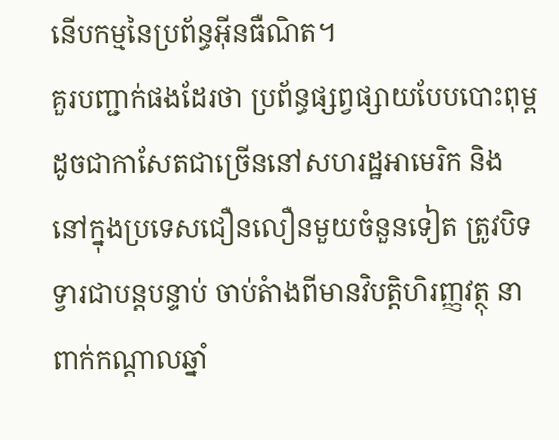នើបកម្មនៃប្រព័ន្ធអ៊ីនធឺណិត។
គួរបញ្ជាក់ផងដែរថា ប្រព័ន្ធផ្សព្វផ្សាយបែបបោះពុម្ព ដូចជាកាសែតជាច្រើននៅសហរដ្ឋអាមេរិក និងនៅក្នុងប្រទេសជឿនលឿនមួយចំនួនទៀត ត្រូវបិទទ្វារជាបន្តបន្ទាប់ ចាប់តំាងពីមានវិបត្តិហិរញ្ញវត្ថុ នាពាក់កណ្តាលឆ្នាំ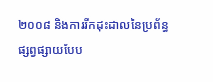២០០៨ និងការរីកដុះដាលនៃប្រព័ន្ធផ្សព្វផ្សាយបែប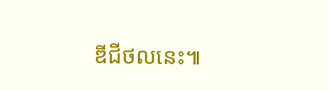ឌីជីថលនេះ៕